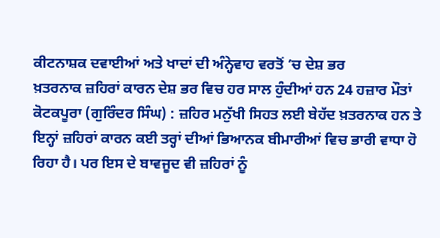ਕੀਟਨਾਸ਼ਕ ਦਵਾਈਆਂ ਅਤੇ ਖਾਦਾਂ ਦੀ ਅੰਨ੍ਹੇਵਾਹ ਵਰਤੋਂ ’ਚ ਦੇਸ਼ ਭਰ
ਖ਼ਤਰਨਾਕ ਜ਼ਹਿਰਾਂ ਕਾਰਨ ਦੇਸ਼ ਭਰ ਵਿਚ ਹਰ ਸਾਲ ਹੁੰਦੀਆਂ ਹਨ 24 ਹਜ਼ਾਰ ਮੌਤਾਂ
ਕੋਟਕਪੂਰਾ (ਗੁਰਿੰਦਰ ਸਿੰਘ) : ਜ਼ਹਿਰ ਮਨੁੱਖੀ ਸਿਹਤ ਲਈ ਬੇਹੱਦ ਖ਼ਤਰਨਾਕ ਹਨ ਤੇ ਇਨ੍ਹਾਂ ਜ਼ਹਿਰਾਂ ਕਾਰਨ ਕਈ ਤਰ੍ਹਾਂ ਦੀਆਂ ਭਿਆਨਕ ਬੀਮਾਰੀਆਂ ਵਿਚ ਭਾਰੀ ਵਾਧਾ ਹੋ ਰਿਹਾ ਹੈ। ਪਰ ਇਸ ਦੇ ਬਾਵਜੂਦ ਵੀ ਜ਼ਹਿਰਾਂ ਨੂੰ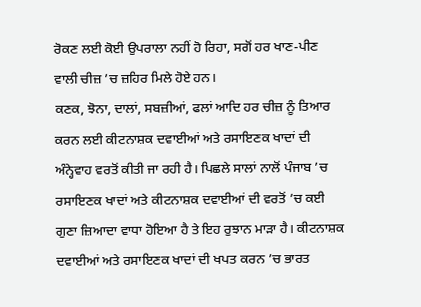ਰੋਕਣ ਲਈ ਕੋਈ ਉਪਰਾਲਾ ਨਹੀਂ ਹੋ ਰਿਹਾ, ਸਗੋਂ ਹਰ ਖਾਣ-ਪੀਣ ਵਾਲੀ ਚੀਜ਼ ’ਚ ਜ਼ਹਿਰ ਮਿਲੇ ਹੋਏ ਹਨ।
ਕਣਕ, ਝੋਨਾ, ਦਾਲਾਂ, ਸਬਜ਼ੀਆਂ, ਫਲਾਂ ਆਦਿ ਹਰ ਚੀਜ਼ ਨੂੰ ਤਿਆਰ ਕਰਨ ਲਈ ਕੀਟਨਾਸ਼ਕ ਦਵਾਈਆਂ ਅਤੇ ਰਸਾਇਣਕ ਖਾਦਾਂ ਦੀ ਅੰਨ੍ਹੇਵਾਹ ਵਰਤੋਂ ਕੀਤੀ ਜਾ ਰਹੀ ਹੈ। ਪਿਛਲੇ ਸਾਲਾਂ ਨਾਲੋਂ ਪੰਜਾਬ ’ਚ ਰਸਾਇਣਕ ਖਾਦਾਂ ਅਤੇ ਕੀਟਨਾਸ਼ਕ ਦਵਾਈਆਂ ਦੀ ਵਰਤੋਂ ’ਚ ਕਈ ਗੁਣਾ ਜ਼ਿਆਦਾ ਵਾਧਾ ਹੋਇਆ ਹੈ ਤੇ ਇਹ ਰੁਝਾਨ ਮਾੜਾ ਹੈ। ਕੀਟਨਾਸ਼ਕ ਦਵਾਈਆਂ ਅਤੇ ਰਸਾਇਣਕ ਖਾਦਾਂ ਦੀ ਖਪਤ ਕਰਨ ’ਚ ਭਾਰਤ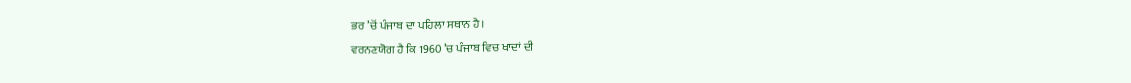ਭਰ ’ਚੋਂ ਪੰਜਾਬ ਦਾ ਪਹਿਲਾ ਸਥਾਨ ਹੈ।
ਵਰਨਣਯੋਗ ਹੈ ਕਿ 1960 ’ਚ ਪੰਜਾਬ ਵਿਚ ਖਾਦਾਂ ਦੀ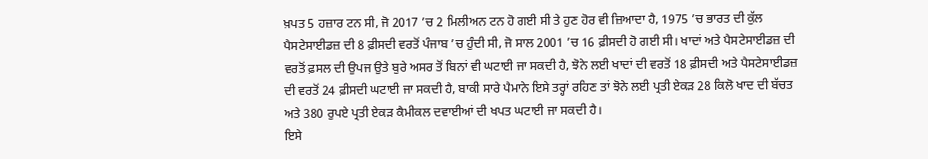ਖ਼ਪਤ 5 ਹਜ਼ਾਰ ਟਨ ਸੀ, ਜੋ 2017 ’ਚ 2 ਮਿਲੀਅਨ ਟਨ ਹੋ ਗਈ ਸੀ ਤੇ ਹੁਣ ਹੋਰ ਵੀ ਜ਼ਿਆਦਾ ਹੈ, 1975 ’ਚ ਭਾਰਤ ਦੀ ਕੁੱਲ ਪੈਸਟੇਸਾਈਡਜ਼ ਦੀ 8 ਫ਼ੀਸਦੀ ਵਰਤੋਂ ਪੰਜਾਬ ’ਚ ਹੁੰਦੀ ਸੀ, ਜੋ ਸਾਲ 2001 ’ਚ 16 ਫ਼ੀਸਦੀ ਹੋ ਗਈ ਸੀ। ਖਾਦਾਂ ਅਤੇ ਪੈਸਟੇਸਾਈਡਜ਼ ਦੀ ਵਰਤੋਂ ਫ਼ਸਲ ਦੀ ਉਪਜ ਉਤੇ ਬੁਰੇ ਅਸਰ ਤੋਂ ਬਿਨਾਂ ਵੀ ਘਟਾਈ ਜਾ ਸਕਦੀ ਹੈ, ਝੋਨੇ ਲਈ ਖਾਦਾਂ ਦੀ ਵਰਤੋਂ 18 ਫ਼ੀਸਦੀ ਅਤੇ ਪੈਸਟੇਸਾਈਡਜ਼ ਦੀ ਵਰਤੋਂ 24 ਫ਼ੀਸਦੀ ਘਟਾਈ ਜਾ ਸਕਦੀ ਹੈ, ਬਾਕੀ ਸਾਰੇ ਪੈਮਾਨੇ ਇਸੇ ਤਰ੍ਹਾਂ ਰਹਿਣ ਤਾਂ ਝੋਨੇ ਲਈ ਪ੍ਰਤੀ ਏਕੜ 28 ਕਿਲੋ ਖਾਦ ਦੀ ਬੱਚਤ ਅਤੇ 380 ਰੁਪਏ ਪ੍ਰਤੀ ਏਕੜ ਕੈਮੀਕਲ ਦਵਾਈਆਂ ਦੀ ਖਪਤ ਘਟਾਈ ਜਾ ਸਕਦੀ ਹੈ।
ਇਸੇ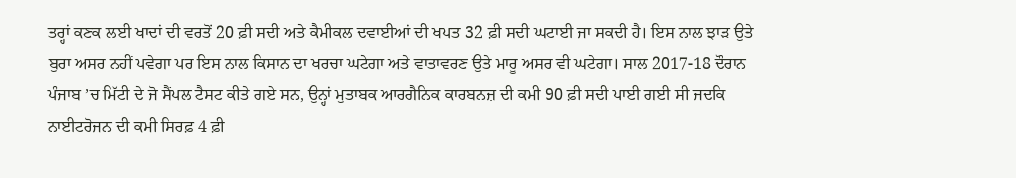ਤਰ੍ਹਾਂ ਕਣਕ ਲਈ ਖਾਦਾਂ ਦੀ ਵਰਤੋਂ 20 ਫ਼ੀ ਸਦੀ ਅਤੇ ਕੈਮੀਕਲ ਦਵਾਈਆਂ ਦੀ ਖਪਤ 32 ਫ਼ੀ ਸਦੀ ਘਟਾਈ ਜਾ ਸਕਦੀ ਹੈ। ਇਸ ਨਾਲ ਝਾੜ ਉਤੇ ਬੁਰਾ ਅਸਰ ਨਹੀਂ ਪਵੇਗਾ ਪਰ ਇਸ ਨਾਲ ਕਿਸਾਨ ਦਾ ਖਰਚਾ ਘਟੇਗਾ ਅਤੇ ਵਾਤਾਵਰਣ ਉਤੇ ਮਾਰੂ ਅਸਰ ਵੀ ਘਟੇਗਾ। ਸਾਲ 2017-18 ਦੌਰਾਨ ਪੰਜਾਬ ’ਚ ਮਿੱਟੀ ਦੇ ਜੋ ਸੈਂਪਲ ਟੈਸਟ ਕੀਤੇ ਗਏ ਸਨ, ਉਨ੍ਹਾਂ ਮੁਤਾਬਕ ਆਰਗੈਨਿਕ ਕਾਰਬਨਜ਼ ਦੀ ਕਮੀ 90 ਫ਼ੀ ਸਦੀ ਪਾਈ ਗਈ ਸੀ ਜਦਕਿ ਨਾਈਟਰੋਜਨ ਦੀ ਕਮੀ ਸਿਰਫ਼ 4 ਫ਼ੀ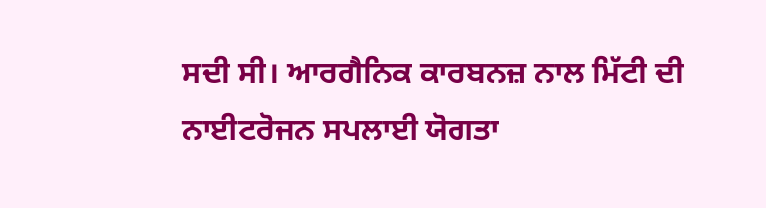ਸਦੀ ਸੀ। ਆਰਗੈਨਿਕ ਕਾਰਬਨਜ਼ ਨਾਲ ਮਿੱਟੀ ਦੀ ਨਾਈਟਰੋਜਨ ਸਪਲਾਈ ਯੋਗਤਾ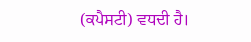(ਕਪੈਸਟੀ) ਵਧਦੀ ਹੈ।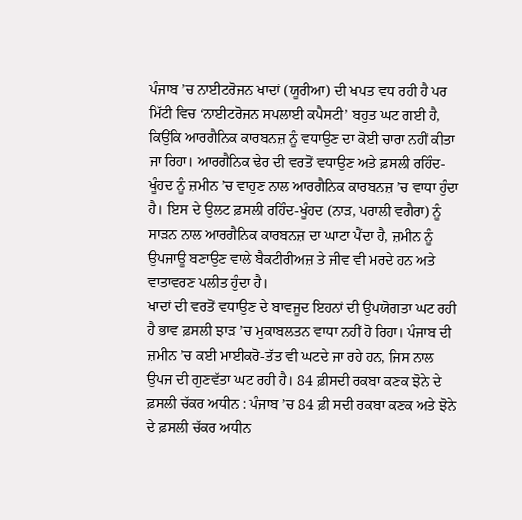ਪੰਜਾਬ ’ਚ ਨਾਈਟਰੋਜਨ ਖਾਦਾਂ (ਯੂਰੀਆ) ਦੀ ਖਪਤ ਵਧ ਰਹੀ ਹੈ ਪਰ ਮਿੱਟੀ ਵਿਚ ‘ਨਾਈਟਰੋਜਨ ਸਪਲਾਈ ਕਪੈਸਟੀ’ ਬਹੁਤ ਘਟ ਗਈ ਹੈ, ਕਿਉਂਕਿ ਆਰਗੈਨਿਕ ਕਾਰਬਨਜ਼ ਨੂੰ ਵਧਾਉਣ ਦਾ ਕੋਈ ਚਾਰਾ ਨਹੀਂ ਕੀਤਾ ਜਾ ਰਿਹਾ। ਆਰਗੈਨਿਕ ਢੇਰ ਦੀ ਵਰਤੋਂ ਵਧਾਉਣ ਅਤੇ ਫ਼ਸਲੀ ਰਹਿੰਦ-ਖੂੰਹਦ ਨੂੰ ਜ਼ਮੀਨ ’ਚ ਵਾਹੁਣ ਨਾਲ ਆਰਗੈਨਿਕ ਕਾਰਬਨਜ਼ ’ਚ ਵਾਧਾ ਹੁੰਦਾ ਹੈ। ਇਸ ਦੇ ਉਲਟ ਫ਼ਸਲੀ ਰਹਿੰਦ-ਖੂੰਹਦ (ਨਾੜ, ਪਰਾਲੀ ਵਗੈਰਾ) ਨੂੰ ਸਾੜਨ ਨਾਲ ਆਰਗੈਨਿਕ ਕਾਰਬਨਜ਼ ਦਾ ਘਾਟਾ ਪੈਂਦਾ ਹੈ, ਜ਼ਮੀਨ ਨੂੰ ਉਪਜਾਊ ਬਣਾਉਣ ਵਾਲੇ ਬੈਕਟੀਰੀਅਜ਼ ਤੇ ਜੀਵ ਵੀ ਮਰਦੇ ਹਨ ਅਤੇ ਵਾਤਾਵਰਣ ਪਲੀਤ ਹੁੰਦਾ ਹੈ।
ਖਾਦਾਂ ਦੀ ਵਰਤੋਂ ਵਧਾਉਣ ਦੇ ਬਾਵਜੂਦ ਇਹਨਾਂ ਦੀ ਉਪਯੋਗਤਾ ਘਟ ਰਹੀ ਹੈ ਭਾਵ ਫ਼ਸਲੀ ਝਾੜ ’ਚ ਮੁਕਾਬਲਤਨ ਵਾਧਾ ਨਹੀਂ ਹੋ ਰਿਹਾ। ਪੰਜਾਬ ਦੀ ਜ਼ਮੀਨ ’ਚ ਕਈ ਮਾਈਕਰੋ-ਤੱਤ ਵੀ ਘਟਦੇ ਜਾ ਰਹੇ ਹਨ, ਜਿਸ ਨਾਲ ਉਪਜ ਦੀ ਗੁਣਵੱਤਾ ਘਟ ਰਹੀ ਹੈ। 84 ਫ਼ੀਸਦੀ ਰਕਬਾ ਕਣਕ ਝੋਨੇ ਦੇ ਫ਼ਸਲੀ ਚੱਕਰ ਅਧੀਨ : ਪੰਜਾਬ ’ਚ 84 ਫ਼ੀ ਸਦੀ ਰਕਬਾ ਕਣਕ ਅਤੇ ਝੋਨੇ ਦੇ ਫ਼ਸਲੀ ਚੱਕਰ ਅਧੀਨ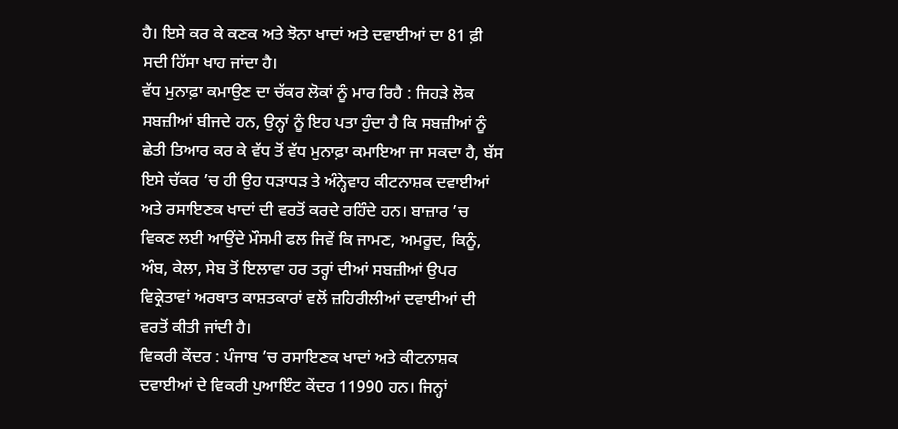ਹੈ। ਇਸੇ ਕਰ ਕੇ ਕਣਕ ਅਤੇ ਝੋਨਾ ਖਾਦਾਂ ਅਤੇ ਦਵਾਈਆਂ ਦਾ 81 ਫ਼ੀ ਸਦੀ ਹਿੱਸਾ ਖਾਹ ਜਾਂਦਾ ਹੈ।
ਵੱਧ ਮੁਨਾਫ਼ਾ ਕਮਾਉਣ ਦਾ ਚੱਕਰ ਲੋਕਾਂ ਨੂੰ ਮਾਰ ਰਿਹੈ : ਜਿਹੜੇ ਲੋਕ ਸਬਜ਼ੀਆਂ ਬੀਜਦੇ ਹਨ, ਉਨ੍ਹਾਂ ਨੂੰ ਇਹ ਪਤਾ ਹੁੰਦਾ ਹੈ ਕਿ ਸਬਜ਼ੀਆਂ ਨੂੰ ਛੇਤੀ ਤਿਆਰ ਕਰ ਕੇ ਵੱਧ ਤੋਂ ਵੱਧ ਮੁਨਾਫ਼ਾ ਕਮਾਇਆ ਜਾ ਸਕਦਾ ਹੈ, ਬੱਸ ਇਸੇ ਚੱਕਰ ’ਚ ਹੀ ਉਹ ਧੜਾਧੜ ਤੇ ਅੰਨ੍ਹੇਵਾਹ ਕੀਟਨਾਸ਼ਕ ਦਵਾਈਆਂ ਅਤੇ ਰਸਾਇਣਕ ਖਾਦਾਂ ਦੀ ਵਰਤੋਂ ਕਰਦੇ ਰਹਿੰਦੇ ਹਨ। ਬਾਜ਼ਾਰ ’ਚ ਵਿਕਣ ਲਈ ਆਉਂਦੇ ਮੌਸਮੀ ਫਲ ਜਿਵੇਂ ਕਿ ਜਾਮਣ, ਅਮਰੂਦ, ਕਿਨੂੰ, ਅੰਬ, ਕੇਲਾ, ਸੇਬ ਤੋਂ ਇਲਾਵਾ ਹਰ ਤਰ੍ਹਾਂ ਦੀਆਂ ਸਬਜ਼ੀਆਂ ਉਪਰ ਵਿਕ੍ਰੇਤਾਵਾਂ ਅਰਥਾਤ ਕਾਸ਼ਤਕਾਰਾਂ ਵਲੋਂ ਜ਼ਹਿਰੀਲੀਆਂ ਦਵਾਈਆਂ ਦੀ ਵਰਤੋਂ ਕੀਤੀ ਜਾਂਦੀ ਹੈ।
ਵਿਕਰੀ ਕੇਂਦਰ : ਪੰਜਾਬ ’ਚ ਰਸਾਇਣਕ ਖਾਦਾਂ ਅਤੇ ਕੀਟਨਾਸ਼ਕ ਦਵਾਈਆਂ ਦੇ ਵਿਕਰੀ ਪੁਆਇੰਟ ਕੇਂਦਰ 11990 ਹਨ। ਜਿਨ੍ਹਾਂ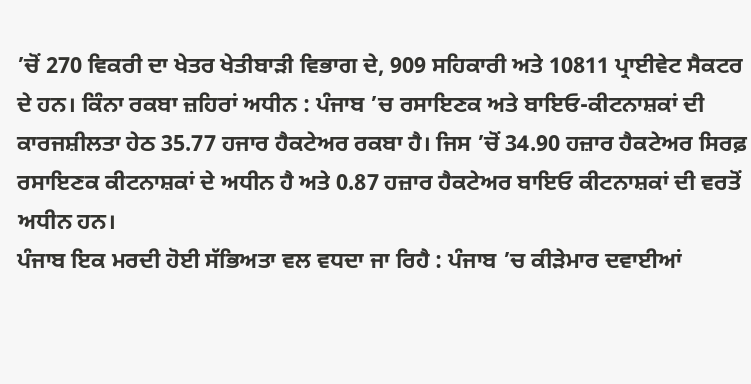’ਚੋਂ 270 ਵਿਕਰੀ ਦਾ ਖੇਤਰ ਖੇਤੀਬਾੜੀ ਵਿਭਾਗ ਦੇ, 909 ਸਹਿਕਾਰੀ ਅਤੇ 10811 ਪ੍ਰਾਈਵੇਟ ਸੈਕਟਰ ਦੇ ਹਨ। ਕਿੰਨਾ ਰਕਬਾ ਜ਼ਹਿਰਾਂ ਅਧੀਨ : ਪੰਜਾਬ ’ਚ ਰਸਾਇਣਕ ਅਤੇ ਬਾਇਓ-ਕੀਟਨਾਸ਼ਕਾਂ ਦੀ ਕਾਰਜਸ਼ੀਲਤਾ ਹੇਠ 35.77 ਹਜਾਰ ਹੈਕਟੇਅਰ ਰਕਬਾ ਹੈ। ਜਿਸ ’ਚੋਂ 34.90 ਹਜ਼ਾਰ ਹੈਕਟੇਅਰ ਸਿਰਫ਼ ਰਸਾਇਣਕ ਕੀਟਨਾਸ਼ਕਾਂ ਦੇ ਅਧੀਨ ਹੈ ਅਤੇ 0.87 ਹਜ਼ਾਰ ਹੈਕਟੇਅਰ ਬਾਇਓ ਕੀਟਨਾਸ਼ਕਾਂ ਦੀ ਵਰਤੋਂ ਅਧੀਨ ਹਨ।
ਪੰਜਾਬ ਇਕ ਮਰਦੀ ਹੋਈ ਸੱਭਿਅਤਾ ਵਲ ਵਧਦਾ ਜਾ ਰਿਹੈ : ਪੰਜਾਬ ’ਚ ਕੀੜੇਮਾਰ ਦਵਾਈਆਂ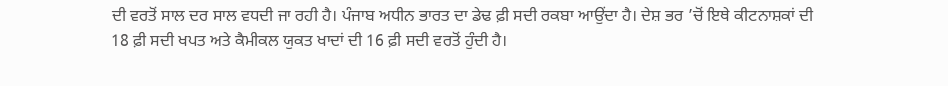ਦੀ ਵਰਤੋਂ ਸਾਲ ਦਰ ਸਾਲ ਵਧਦੀ ਜਾ ਰਹੀ ਹੈ। ਪੰਜਾਬ ਅਧੀਨ ਭਾਰਤ ਦਾ ਡੇਢ ਫ਼ੀ ਸਦੀ ਰਕਬਾ ਆਉਂਦਾ ਹੈ। ਦੇਸ਼ ਭਰ ’ਚੋਂ ਇਥੇ ਕੀਟਨਾਸ਼ਕਾਂ ਦੀ 18 ਫ਼ੀ ਸਦੀ ਖਪਤ ਅਤੇ ਕੈਮੀਕਲ ਯੁਕਤ ਖਾਦਾਂ ਦੀ 16 ਫ਼ੀ ਸਦੀ ਵਰਤੋਂ ਹੁੰਦੀ ਹੈ।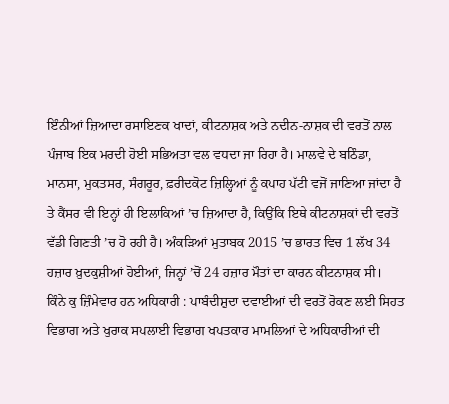ਇੰਨੀਆਂ ਜ਼ਿਆਦਾ ਰਸਾਇਣਕ ਖਾਦਾਂ, ਕੀਟਨਾਸ਼ਕ ਅਤੇ ਨਦੀਨ-ਨਾਸ਼ਕ ਦੀ ਵਰਤੋਂ ਨਾਲ ਪੰਜਾਬ ਇਕ ਮਰਦੀ ਹੋਈ ਸਭਿਅਤਾ ਵਲ ਵਧਦਾ ਜਾ ਰਿਹਾ ਹੈ। ਮਾਲਵੇ ਦੇ ਬਠਿੰਡਾ, ਮਾਨਸਾ, ਮੁਕਤਸਰ, ਸੰਗਰੂਰ, ਫ਼ਰੀਦਕੋਟ ਜ਼ਿਲ੍ਹਿਆਂ ਨੂੰ ਕਪਾਹ ਪੱਟੀ ਵਜੋਂ ਜਾਣਿਆ ਜਾਂਦਾ ਹੈ ਤੇ ਕੈਂਸਰ ਵੀ ਇਨ੍ਹਾਂ ਹੀ ਇਲਾਕਿਆਂ ’ਚ ਜ਼ਿਆਦਾ ਹੈ, ਕਿਉਂਕਿ ਇਥੇ ਕੀਟਨਾਸ਼ਕਾਂ ਦੀ ਵਰਤੋਂ ਵੱਡੀ ਗਿਣਤੀ ’ਚ ਹੋ ਰਹੀ ਹੈ। ਅੰਕੜਿਆਂ ਮੁਤਾਬਕ 2015 ’ਚ ਭਾਰਤ ਵਿਚ 1 ਲੱਖ 34 ਹਜ਼ਾਰ ਖ਼ੁਦਕੁਸ਼ੀਆਂ ਹੋਈਆਂ, ਜਿਨ੍ਹਾਂ ’ਚੋਂ 24 ਹਜ਼ਾਰ ਮੌਤਾਂ ਦਾ ਕਾਰਨ ਕੀਟਨਾਸ਼ਕ ਸੀ।
ਕਿੰਨੇ ਕੁ ਜ਼ਿੰਮੇਵਾਰ ਹਨ ਅਧਿਕਾਰੀ : ਪਾਬੰਦੀਸ਼ੁਦਾ ਦਵਾਈਆਂ ਦੀ ਵਰਤੋਂ ਰੋਕਣ ਲਈ ਸਿਹਤ ਵਿਭਾਗ ਅਤੇ ਖੁਰਾਕ ਸਪਲਾਈ ਵਿਭਾਗ ਖਪਤਕਾਰ ਮਾਮਲਿਆਂ ਦੇ ਅਧਿਕਾਰੀਆਂ ਦੀ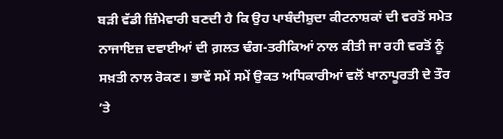ਬੜੀ ਵੱਡੀ ਜ਼ਿੰਮੇਵਾਰੀ ਬਣਦੀ ਹੈ ਕਿ ਉਹ ਪਾਬੰਦੀਸ਼ੁਦਾ ਕੀਟਨਾਸ਼ਕਾਂ ਦੀ ਵਰਤੋਂ ਸਮੇਤ ਨਾਜਾਇਜ਼ ਦਵਾਈਆਂ ਦੀ ਗ਼ਲਤ ਢੰਗ-ਤਰੀਕਿਆਂ ਨਾਲ ਕੀਤੀ ਜਾ ਰਹੀ ਵਰਤੋਂ ਨੂੰ ਸਖ਼ਤੀ ਨਾਲ ਰੋਕਣ। ਭਾਵੇਂ ਸਮੇਂ ਸਮੇਂ ਉਕਤ ਅਧਿਕਾਰੀਆਂ ਵਲੋਂ ਖਾਨਾਪੂਰਤੀ ਦੇ ਤੌਰ ’ਤੇ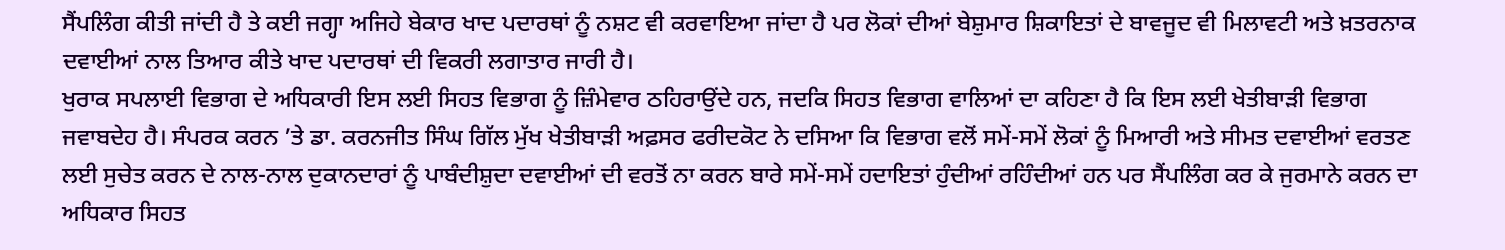ਸੈਂਪਲਿੰਗ ਕੀਤੀ ਜਾਂਦੀ ਹੈ ਤੇ ਕਈ ਜਗ੍ਹਾ ਅਜਿਹੇ ਬੇਕਾਰ ਖਾਦ ਪਦਾਰਥਾਂ ਨੂੰ ਨਸ਼ਟ ਵੀ ਕਰਵਾਇਆ ਜਾਂਦਾ ਹੈ ਪਰ ਲੋਕਾਂ ਦੀਆਂ ਬੇਸ਼ੁਮਾਰ ਸ਼ਿਕਾਇਤਾਂ ਦੇ ਬਾਵਜੂਦ ਵੀ ਮਿਲਾਵਟੀ ਅਤੇ ਖ਼ਤਰਨਾਕ ਦਵਾਈਆਂ ਨਾਲ ਤਿਆਰ ਕੀਤੇ ਖਾਦ ਪਦਾਰਥਾਂ ਦੀ ਵਿਕਰੀ ਲਗਾਤਾਰ ਜਾਰੀ ਹੈ।
ਖੁਰਾਕ ਸਪਲਾਈ ਵਿਭਾਗ ਦੇ ਅਧਿਕਾਰੀ ਇਸ ਲਈ ਸਿਹਤ ਵਿਭਾਗ ਨੂੰ ਜ਼ਿੰਮੇਵਾਰ ਠਹਿਰਾਉਂਦੇ ਹਨ, ਜਦਕਿ ਸਿਹਤ ਵਿਭਾਗ ਵਾਲਿਆਂ ਦਾ ਕਹਿਣਾ ਹੈ ਕਿ ਇਸ ਲਈ ਖੇਤੀਬਾੜੀ ਵਿਭਾਗ ਜਵਾਬਦੇਹ ਹੈ। ਸੰਪਰਕ ਕਰਨ ’ਤੇ ਡਾ. ਕਰਨਜੀਤ ਸਿੰਘ ਗਿੱਲ ਮੁੱਖ ਖੇਤੀਬਾੜੀ ਅਫ਼ਸਰ ਫਰੀਦਕੋਟ ਨੇ ਦਸਿਆ ਕਿ ਵਿਭਾਗ ਵਲੋਂ ਸਮੇਂ-ਸਮੇਂ ਲੋਕਾਂ ਨੂੰ ਮਿਆਰੀ ਅਤੇ ਸੀਮਤ ਦਵਾਈਆਂ ਵਰਤਣ ਲਈ ਸੁਚੇਤ ਕਰਨ ਦੇ ਨਾਲ-ਨਾਲ ਦੁਕਾਨਦਾਰਾਂ ਨੂੰ ਪਾਬੰਦੀਸ਼ੁਦਾ ਦਵਾਈਆਂ ਦੀ ਵਰਤੋਂ ਨਾ ਕਰਨ ਬਾਰੇ ਸਮੇਂ-ਸਮੇਂ ਹਦਾਇਤਾਂ ਹੁੰਦੀਆਂ ਰਹਿੰਦੀਆਂ ਹਨ ਪਰ ਸੈਂਪਲਿੰਗ ਕਰ ਕੇ ਜੁਰਮਾਨੇ ਕਰਨ ਦਾ ਅਧਿਕਾਰ ਸਿਹਤ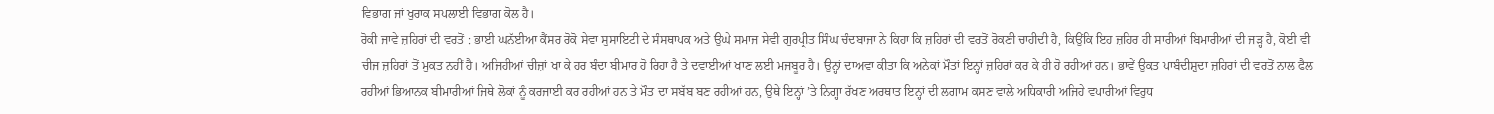ਵਿਭਾਗ ਜਾਂ ਖੁਰਾਕ ਸਪਲਾਈ ਵਿਭਾਗ ਕੋਲ ਹੈ।
ਰੋਕੀ ਜਾਵੇ ਜ਼ਹਿਰਾਂ ਦੀ ਵਰਤੋਂ : ਭਾਈ ਘਨੱਈਆ ਕੈਂਸਰ ਰੋਕੋ ਸੇਵਾ ਸੁਸਾਇਟੀ ਦੇ ਸੰਸਥਾਪਕ ਅਤੇ ਉਘੇ ਸਮਾਜ ਸੇਵੀ ਗੁਰਪ੍ਰੀਤ ਸਿੰਘ ਚੰਦਬਾਜਾ ਨੇ ਕਿਹਾ ਕਿ ਜ਼ਹਿਰਾਂ ਦੀ ਵਰਤੋਂ ਰੋਕਣੀ ਚਾਹੀਦੀ ਹੈ, ਕਿਉਂਕਿ ਇਹ ਜ਼ਹਿਰ ਹੀ ਸਾਰੀਆਂ ਬਿਮਾਰੀਆਂ ਦੀ ਜੜ੍ਹ ਹੈ, ਕੋਈ ਵੀ ਚੀਜ ਜ਼ਹਿਰਾਂ ਤੋਂ ਮੁਕਤ ਨਹੀਂ ਹੈ। ਅਜਿਹੀਆਂ ਚੀਜ਼ਾਂ ਖਾ ਕੇ ਹਰ ਬੰਦਾ ਬੀਮਾਰ ਹੋ ਰਿਹਾ ਹੈ ਤੇ ਦਵਾਈਆਂ ਖਾਣ ਲਈ ਮਜਬੂਰ ਹੈ। ਉਨ੍ਹਾਂ ਦਾਅਵਾ ਕੀਤਾ ਕਿ ਅਨੇਕਾਂ ਮੌਤਾਂ ਇਨ੍ਹਾਂ ਜ਼ਹਿਰਾਂ ਕਰ ਕੇ ਹੀ ਹੋ ਰਹੀਆਂ ਹਨ। ਭਾਵੇਂ ਉਕਤ ਪਾਬੰਦੀਸ਼ੁਦਾ ਜ਼ਹਿਰਾਂ ਦੀ ਵਰਤੋਂ ਨਾਲ ਫੈਲ ਰਹੀਆਂ ਭਿਆਨਕ ਬੀਮਾਰੀਆਂ ਜਿਥੇ ਲੋਕਾਂ ਨੂੰ ਕਰਜਾਈ ਕਰ ਰਹੀਆਂ ਹਨ ਤੇ ਮੌਤ ਦਾ ਸਬੱਬ ਬਣ ਰਹੀਆਂ ਹਨ, ਉਥੇ ਇਨ੍ਹਾਂ ’ਤੇ ਨਿਗ੍ਹਾ ਰੱਖਣ ਅਰਥਾਤ ਇਨ੍ਹਾਂ ਦੀ ਲਗਾਮ ਕਸਣ ਵਾਲੇ ਅਧਿਕਾਰੀ ਅਜਿਹੇ ਵਪਾਰੀਆਂ ਵਿਰੁਧ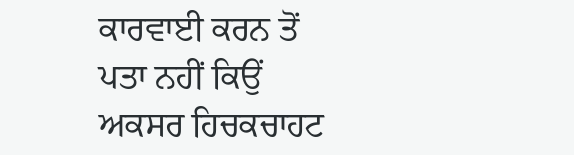ਕਾਰਵਾਈ ਕਰਨ ਤੋਂ ਪਤਾ ਨਹੀਂ ਕਿਉਂ ਅਕਸਰ ਹਿਚਕਚਾਹਟ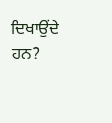ਦਿਖਾਉਂਦੇ ਹਨ?